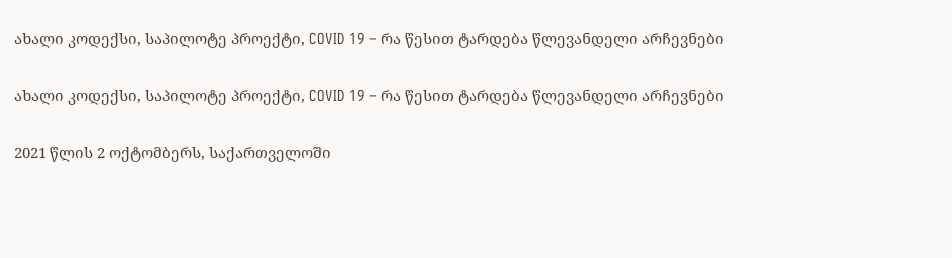ახალი კოდექსი, საპილოტე პროექტი, COVID 19 – რა წესით ტარდება წლევანდელი არჩევნები

ახალი კოდექსი, საპილოტე პროექტი, COVID 19 – რა წესით ტარდება წლევანდელი არჩევნები

2021 წლის 2 ოქტომბერს, საქართველოში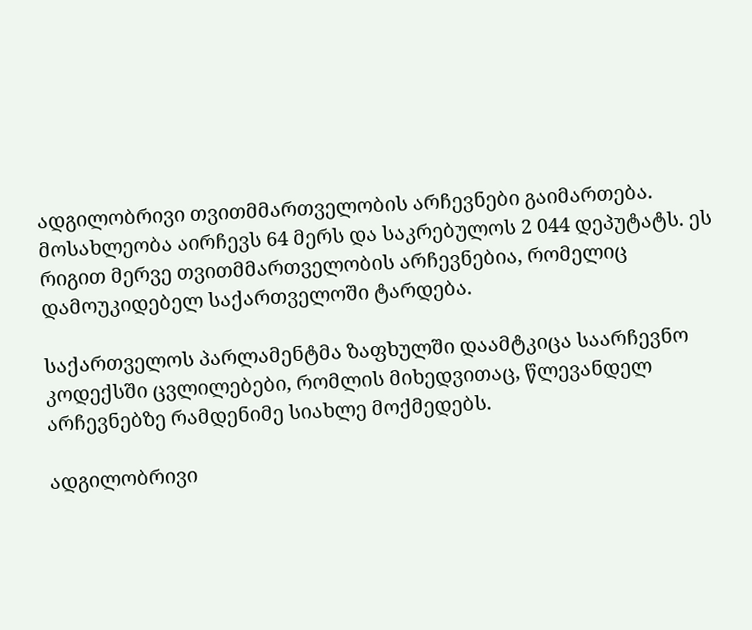ადგილობრივი თვითმმართველობის არჩევნები გაიმართება. მოსახლეობა აირჩევს 64 მერს და საკრებულოს 2 044 დეპუტატს. ეს რიგით მერვე თვითმმართველობის არჩევნებია, რომელიც დამოუკიდებელ საქართველოში ტარდება.

საქართველოს პარლამენტმა ზაფხულში დაამტკიცა საარჩევნო კოდექსში ცვლილებები, რომლის მიხედვითაც, წლევანდელ არჩევნებზე რამდენიმე სიახლე მოქმედებს.

ადგილობრივი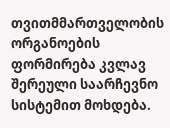თვითმმართველობის ორგანოების ფორმირება კვლავ შერეული საარჩევნო სისტემით მოხდება.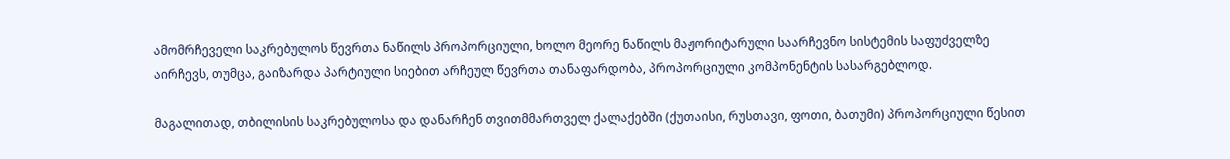ამომრჩეველი საკრებულოს წევრთა ნაწილს პროპორციული, ხოლო მეორე ნაწილს მაჟორიტარული საარჩევნო სისტემის საფუძველზე აირჩევს, თუმცა, გაიზარდა პარტიული სიებით არჩეულ წევრთა თანაფარდობა, პროპორციული კომპონენტის სასარგებლოდ.

მაგალითად, თბილისის საკრებულოსა და დანარჩენ თვითმმართველ ქალაქებში (ქუთაისი, რუსთავი, ფოთი, ბათუმი) პროპორციული წესით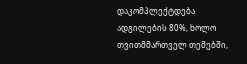დაკომპლექტდება ადგილების 80%, ხოლო თვითმმართველ თემებში,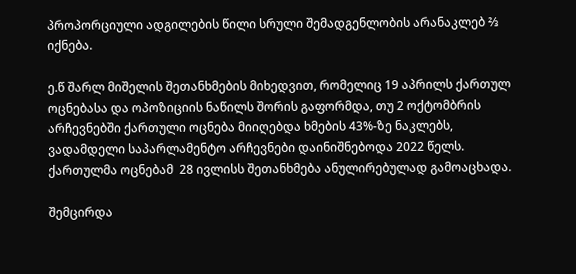პროპორციული ადგილების წილი სრული შემადგენლობის არანაკლებ ⅔ იქნება.

ე.წ შარლ მიშელის შეთანხმების მიხედვით, რომელიც 19 აპრილს ქართულ ოცნებასა და ოპოზიციის ნაწილს შორის გაფორმდა, თუ 2 ოქტომბრის არჩევნებში ქართული ოცნება მიიღებდა ხმების 43%-ზე ნაკლებს, ვადამდელი საპარლამენტო არჩევნები დაინიშნებოდა 2022 წელს. ქართულმა ოცნებამ  28 ივლისს შეთანხმება ანულირებულად გამოაცხადა.

შემცირდა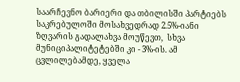საარჩევნო ბარიერი და თბილისში პარტიებს საკრებულოში მოსახვედრად 2.5%-იანი ზღვარის გადალახვა მოუწევთ,  სხვა მუნიციპალიტეტებში კი - 3%-ის. ამ ცვლილებამდე, ყველა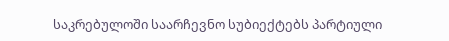საკრებულოში საარჩევნო სუბიექტებს პარტიული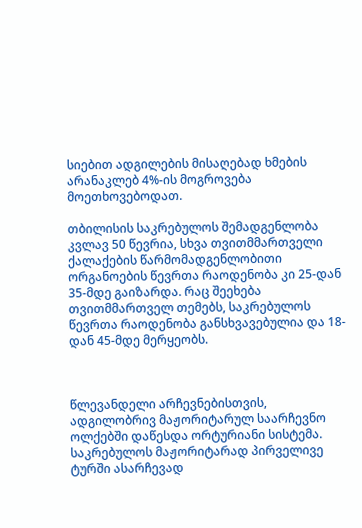სიებით ადგილების მისაღებად ხმების არანაკლებ 4%-ის მოგროვება მოეთხოვებოდათ.

თბილისის საკრებულოს შემადგენლობა კვლავ 50 წევრია, სხვა თვითმმართველი ქალაქების წარმომადგენლობითი ორგანოების წევრთა რაოდენობა კი 25-დან 35-მდე გაიზარდა. რაც შეეხება თვითმმართველ თემებს, საკრებულოს წევრთა რაოდენობა განსხვავებულია და 18-დან 45-მდე მერყეობს.



წლევანდელი არჩევნებისთვის, ადგილობრივ მაჟორიტარულ საარჩევნო ოლქებში დაწესდა ორტურიანი სისტემა. საკრებულოს მაჟორიტარად პირველივე ტურში ასარჩევად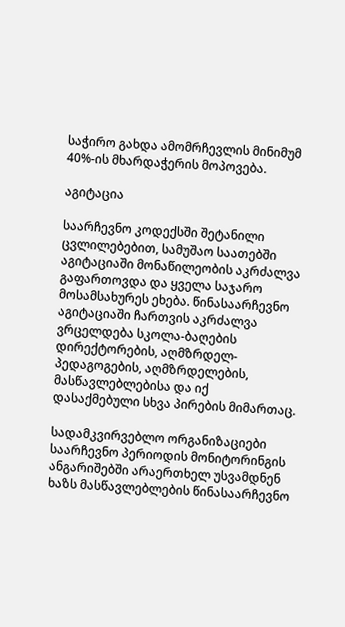საჭირო გახდა ამომრჩევლის მინიმუმ 40%-ის მხარდაჭერის მოპოვება.

აგიტაცია

საარჩევნო კოდექსში შეტანილი ცვლილებებით, სამუშაო საათებში აგიტაციაში მონაწილეობის აკრძალვა გაფართოვდა და ყველა საჯარო მოსამსახურეს ეხება. წინასაარჩევნო აგიტაციაში ჩართვის აკრძალვა ვრცელდება სკოლა-ბაღების დირექტორების, აღმზრდელ-პედაგოგების, აღმზრდელების, მასწავლებლებისა და იქ დასაქმებული სხვა პირების მიმართაც.

სადამკვირვებლო ორგანიზაციები საარჩევნო პერიოდის მონიტორინგის ანგარიშებში არაერთხელ უსვამდნენ ხაზს მასწავლებლების წინასაარჩევნო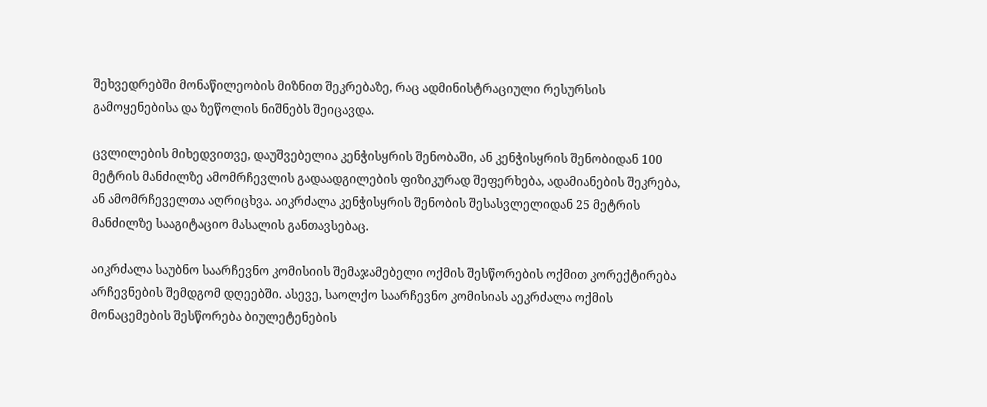შეხვედრებში მონაწილეობის მიზნით შეკრებაზე, რაც ადმინისტრაციული რესურსის გამოყენებისა და ზეწოლის ნიშნებს შეიცავდა.

ცვლილების მიხედვითვე, დაუშვებელია კენჭისყრის შენობაში, ან კენჭისყრის შენობიდან 100 მეტრის მანძილზე ამომრჩევლის გადაადგილების ფიზიკურად შეფერხება, ადამიანების შეკრება, ან ამომრჩეველთა აღრიცხვა. აიკრძალა კენჭისყრის შენობის შესასვლელიდან 25 მეტრის მანძილზე სააგიტაციო მასალის განთავსებაც.

აიკრძალა საუბნო საარჩევნო კომისიის შემაჯამებელი ოქმის შესწორების ოქმით კორექტირება არჩევნების შემდგომ დღეებში. ასევე, საოლქო საარჩევნო კომისიას აეკრძალა ოქმის მონაცემების შესწორება ბიულეტენების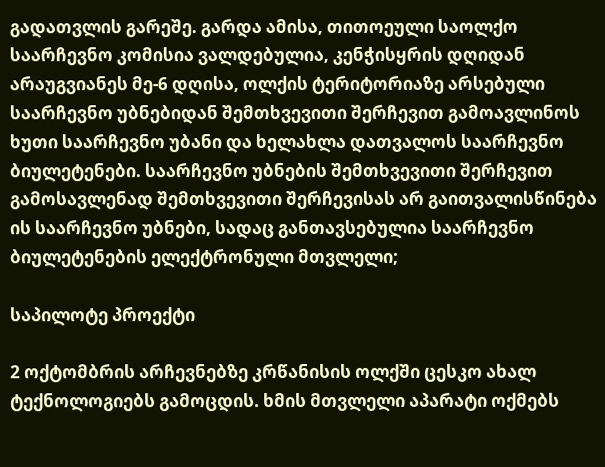გადათვლის გარეშე. გარდა ამისა, თითოეული საოლქო საარჩევნო კომისია ვალდებულია, კენჭისყრის დღიდან არაუგვიანეს მე-6 დღისა, ოლქის ტერიტორიაზე არსებული საარჩევნო უბნებიდან შემთხვევითი შერჩევით გამოავლინოს ხუთი საარჩევნო უბანი და ხელახლა დათვალოს საარჩევნო ბიულეტენები. საარჩევნო უბნების შემთხვევითი შერჩევით გამოსავლენად შემთხვევითი შერჩევისას არ გაითვალისწინება ის საარჩევნო უბნები, სადაც განთავსებულია საარჩევნო ბიულეტენების ელექტრონული მთვლელი;

საპილოტე პროექტი

2 ოქტომბრის არჩევნებზე კრწანისის ოლქში ცესკო ახალ ტექნოლოგიებს გამოცდის. ხმის მთვლელი აპარატი ოქმებს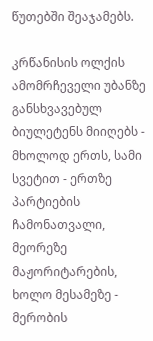წუთებში შეაჯამებს.

კრწანისის ოლქის ამომრჩეველი უბანზე განსხვავებულ ბიულეტენს მიიღებს - მხოლოდ ერთს, სამი სვეტით - ერთზე პარტიების ჩამონათვალი, მეორეზე მაჟორიტარების, ხოლო მესამეზე - მერობის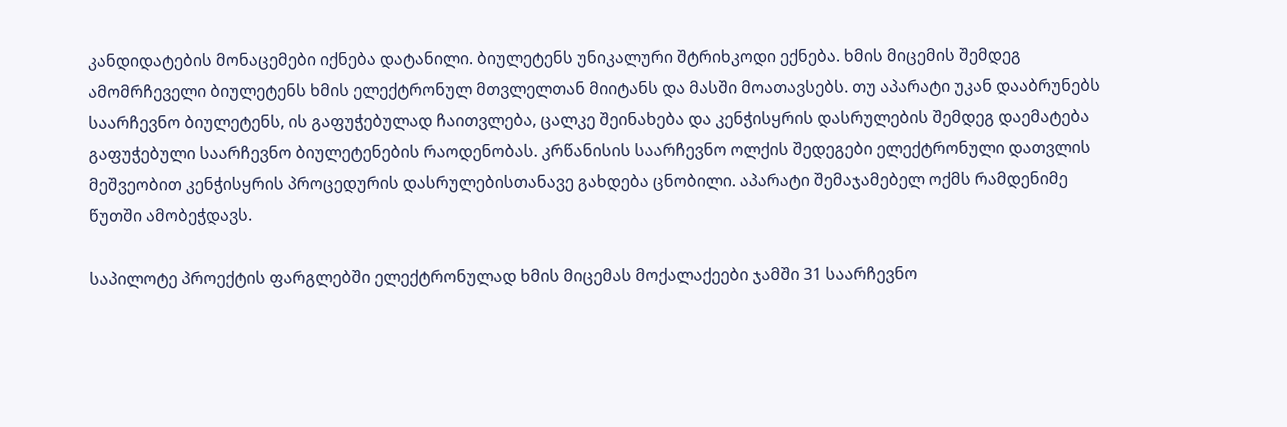კანდიდატების მონაცემები იქნება დატანილი. ბიულეტენს უნიკალური შტრიხკოდი ექნება. ხმის მიცემის შემდეგ ამომრჩეველი ბიულეტენს ხმის ელექტრონულ მთვლელთან მიიტანს და მასში მოათავსებს. თუ აპარატი უკან დააბრუნებს საარჩევნო ბიულეტენს, ის გაფუჭებულად ჩაითვლება, ცალკე შეინახება და კენჭისყრის დასრულების შემდეგ დაემატება გაფუჭებული საარჩევნო ბიულეტენების რაოდენობას. კრწანისის საარჩევნო ოლქის შედეგები ელექტრონული დათვლის მეშვეობით კენჭისყრის პროცედურის დასრულებისთანავე გახდება ცნობილი. აპარატი შემაჯამებელ ოქმს რამდენიმე წუთში ამობეჭდავს.

საპილოტე პროექტის ფარგლებში ელექტრონულად ხმის მიცემას მოქალაქეები ჯამში 31 საარჩევნო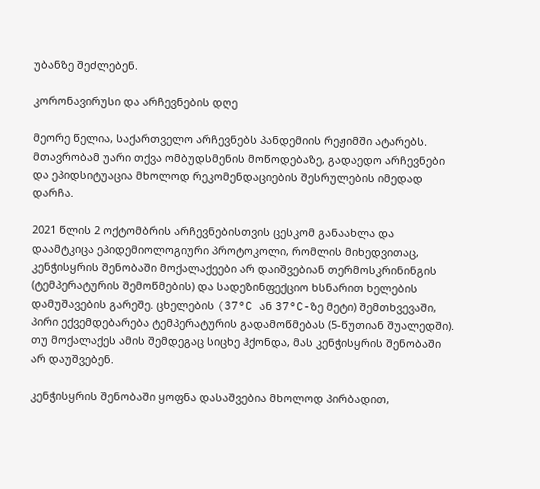უბანზე შეძლებენ.

კორონავირუსი და არჩევნების დღე

მეორე წელია, საქართველო არჩევნებს პანდემიის რეჟიმში ატარებს. მთავრობამ უარი თქვა ომბუდსმენის მოწოდებაზე, გადაედო არჩევნები და ეპიდსიტუაცია მხოლოდ რეკომენდაციების შესრულების იმედად დარჩა.

2021 წლის 2 ოქტომბრის არჩევნებისთვის ცესკომ განაახლა და დაამტკიცა ეპიდემიოლოგიური პროტოკოლი, რომლის მიხედვითაც, კენჭისყრის შენობაში მოქალაქეები არ დაიშვებიან თერმოსკრინინგის (ტემპერატურის შემოწმების) და სადეზინფექციო ხსნარით ხელების დამუშავების გარეშე. ცხელების (37°C ან 37°C-ზე მეტი) შემთხვევაში, პირი ექვემდებარება ტემპერატურის გადამოწმებას (5-წუთიან შუალედში). თუ მოქალაქეს ამის შემდეგაც სიცხე ჰქონდა, მას კენჭისყრის შენობაში არ დაუშვებენ.

კენჭისყრის შენობაში ყოფნა დასაშვებია მხოლოდ პირბადით,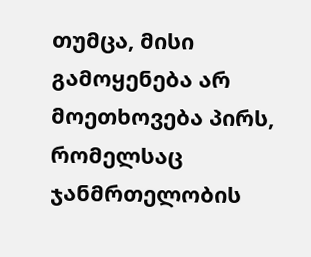თუმცა, მისი გამოყენება არ მოეთხოვება პირს, რომელსაც ჯანმრთელობის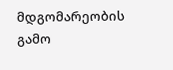მდგომარეობის გამო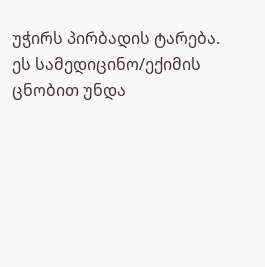უჭირს პირბადის ტარება. ეს სამედიცინო/ექიმის ცნობით უნდა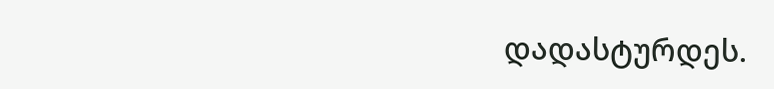დადასტურდეს.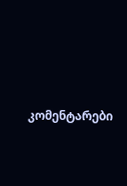კომენტარები